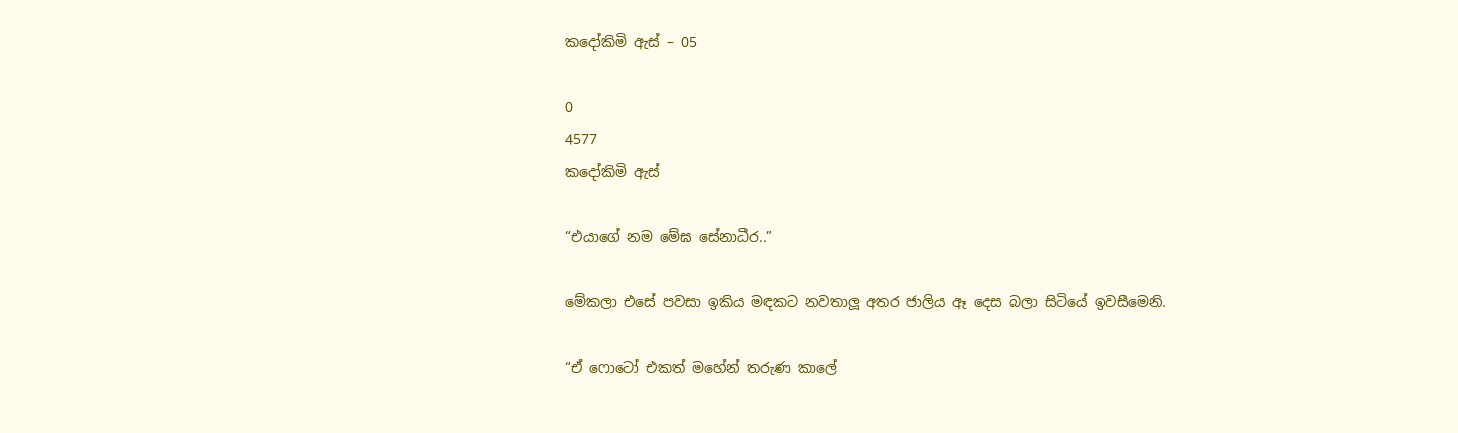කදෝකිමි ඇස් – 05

0
4577
කදෝකිමි ඇස්

“එයාගේ නම මේඝ සේනාධීර..”

මේකලා එසේ පවසා ඉකිය මඳකට නවතාලූ අතර ජාලිය ඈ දෙස බලා සිටියේ ඉවසීමෙනි.

“ඒ ෆොටෝ එකත් මහේන් තරුණ කාලේ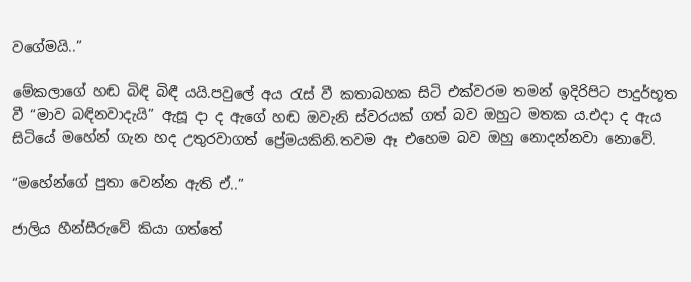වගේමයි..”

මේකලාගේ හඬ බිඳි බිඳී යයි.පවුලේ අය රැස් වී කතාබහක සිටි එක්වරම තමන් ඉදිරිපිට පාදුර්භූත වී “මාව බඳිනවාදැයි” ඇසූ දා ද ඇගේ හඬ ඔවැනි ස්වරයක් ගත් බව ඔහුට මතක ය.එදා ද ඇය සිටියේ මහේන් ගැන හද උතුරවාගත් ප්‍රේමයකිනි.තවම ඈ එහෙම බව ඔහු නොදන්නවා නොවේ.

“මහේන්ගේ පුතා වෙන්න ඇති ඒ..”

ජාලිය හීන්සීරුවේ කියා ගත්තේ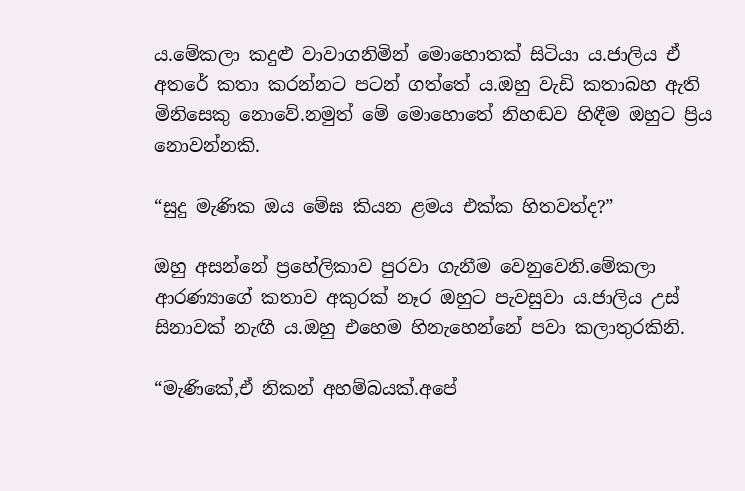ය.මේකලා කදුළු වාවාගනිමින් මොහොතක් සිටියා ය.ජාලිය ඒ අතරේ කතා කරන්නට පටන් ගත්තේ ය.ඔහු වැඩි කතාබහ ඇති මිනිසෙකු නොවේ.නමුත් මේ මොහොතේ නිහඬව හිඳීම ඔහුට ප්‍රිය නොවන්නකි.

“සුදු මැණික ඔය මේඝ කියන ළමය එක්ක හිතවත්ද?”

ඔහු අසන්නේ ප්‍රහේලිකාව පුරවා ගැනීම වෙනුවෙනි.මේකලා ආරණ්‍යාගේ කතාව අකුරක් නෑර ඔහුට පැවසුවා ය.ජාලිය උස් සිනාවක් නැඟී ය.ඔහු එහෙම හිනැහෙන්නේ පවා කලාතුරකිනි.

“මැණිකේ,ඒ නිකන් අහම්බයක්.අපේ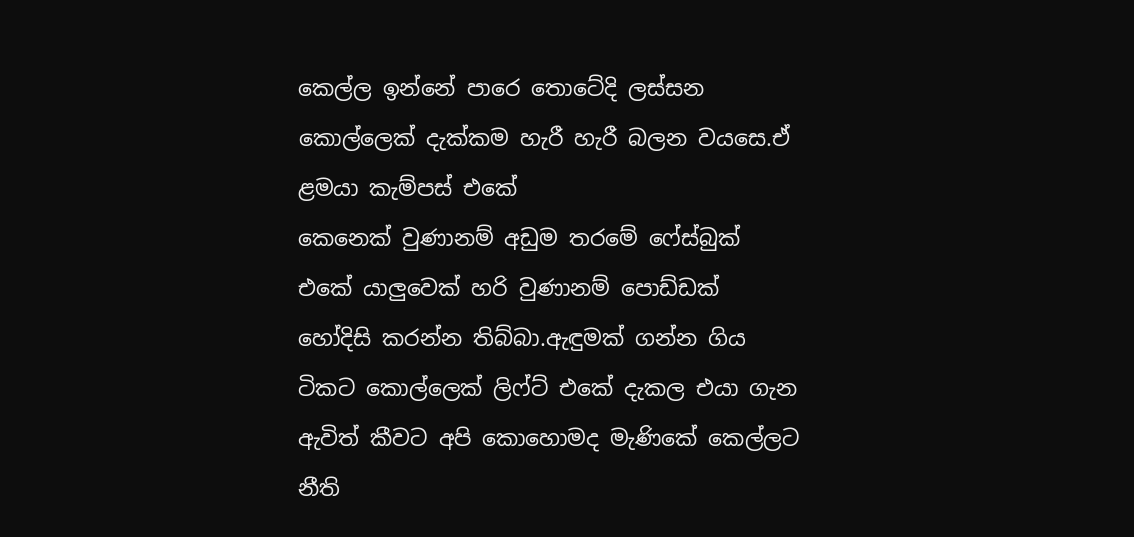කෙල්ල ඉන්නේ පාරෙ තොටේදි ලස්සන කොල්ලෙක් දැක්කම හැරී හැරී බලන වයසෙ.ඒ ළමයා කැම්පස් එකේ
කෙනෙක් වුණානම් අඩුම තරමේ ෆේස්බුක් එකේ යාලුවෙක් හරි වුණානම් පොඩ්ඩක් හෝදිසි කරන්න තිබ්බා.ඇඳුමක් ගන්න ගිය ටිකට කොල්ලෙක් ලිෆ්ට් එකේ දැකල එයා ගැන ඇවිත් කීවට අපි කොහොමද මැණිකේ කෙල්ලට නීති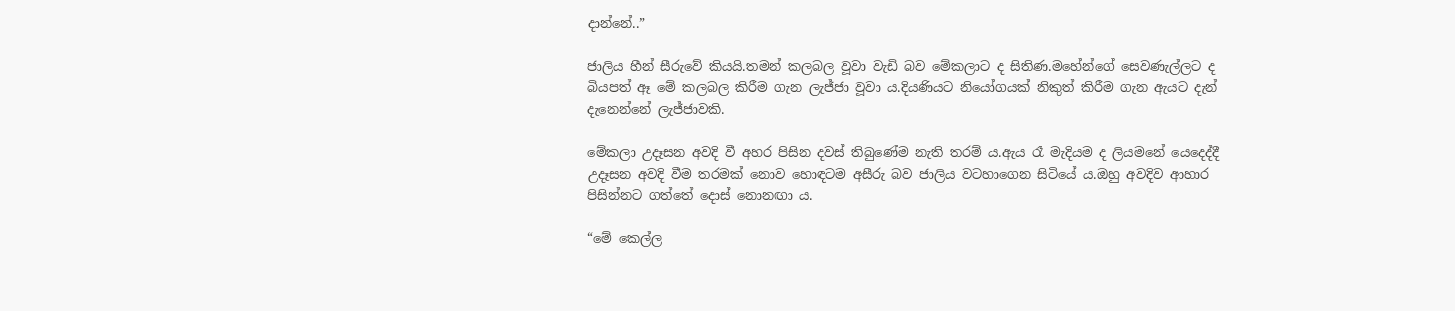දාන්නේ..”

ජාලිය හීන් සීරුවේ කියයි.තමන් කලබල වූවා වැඩි බව මේකලාට ද සිතිණ.මහේන්ගේ සෙවණැල්ලට ද බියපත් ඈ මේ කලබල කිරීම ගැන ලැජ්ජා වූවා ය.දියණියට නියෝගයක් නිකුත් කිරීම ගැන ඇයට දැන් දැනෙන්නේ ලැජ්ජාවකි.

මේකලා උදෑසන අවදි වී අහර පිසින දවස් තිබුණේම නැති තරම් ය.ඇය රෑ මැදියම ද ලියමනේ යෙදෙද්දී උදෑසන අවදි වීම තරමක් නොව හොඳටම අසීරු බව ජාලිය වටහාගෙන සිටියේ ය.ඔහු අවදිව ආහාර පිසින්නට ගත්තේ දොස් නොනඟා ය.

“මේ කෙල්ල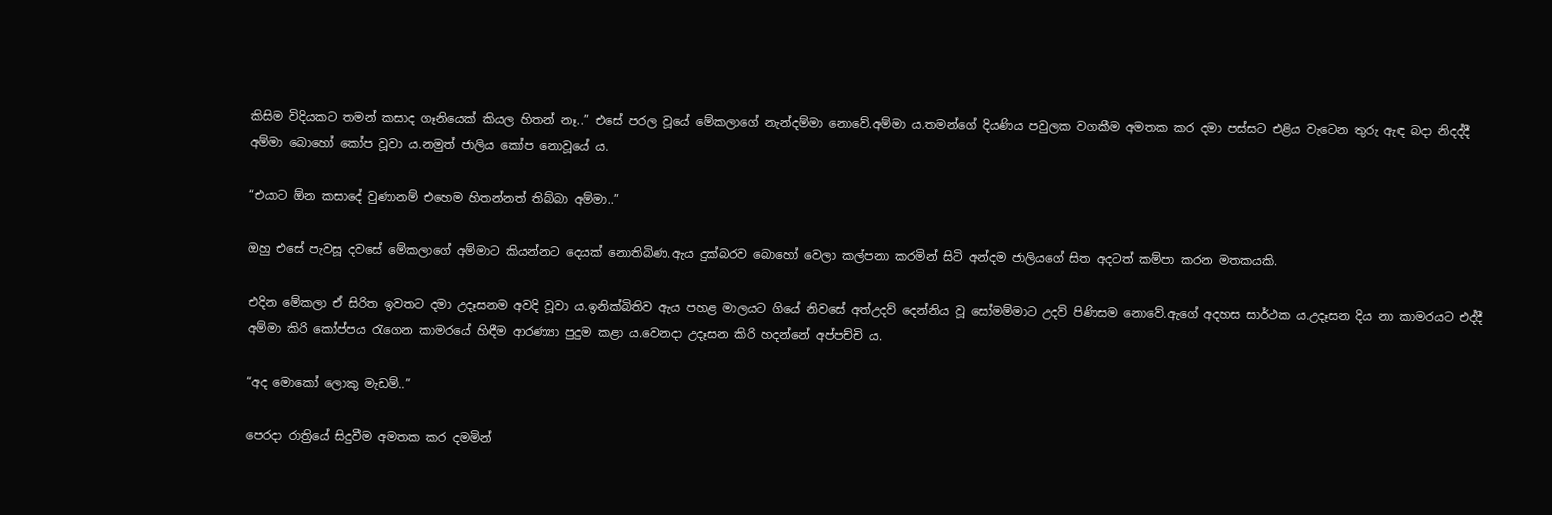කිසිම විදියකට තමන් කසාද ගෑනියෙක් කියල හිතන් නෑ..” එසේ පරල වූයේ මේකලාගේ නැන්දම්මා නොවේ.අම්මා ය.තමන්ගේ දියණිය පවුලක වගකීම අමතක කර දමා පස්සට එළිය වැටෙන තුරු ඇඳ බදා නිදද්දී අම්මා බොහෝ කෝප වූවා ය.නමුත් ජාලිය කෝප නොවූයේ ය.

“එයාට ඕන කසාදේ වුණානම් එහෙම හිතන්නත් තිබ්බා අම්මා..”

ඔහු එසේ පැවසූ දවසේ මේකලාගේ අම්මාට කියන්නට දෙයක් නොතිබිණ.ඇය දුක්බරව බොහෝ වෙලා කල්පනා කරමින් සිටි අන්දම ජාලියගේ සිත අදටත් කම්පා කරන මතකයකි.

එදින මේකලා ඒ සිරිත ඉවතට දමා උදෑසනම අවදි වූවා ය.ඉනික්බිතිව ඇය පහළ මාලයට ගියේ නිවසේ අත්උදව් දෙන්නිය වූ සෝමම්මාට උදව් පිණිසම නොවේ.ඇගේ අදහස සාර්ථක ය.උදෑසන දිය නා කාමරයට එද්දී අම්මා කිරි කෝප්පය රැගෙන කාමරයේ හිඳීම ආරණ්‍යා පුදුම කළා ය.වෙනදා උදෑසන කිරි හදන්නේ අප්පච්චි ය.

“අද මොකෝ ලොකු මැඩම්..”

පෙරදා රාත්‍රියේ සිදුවීම අමතක කර දමමින්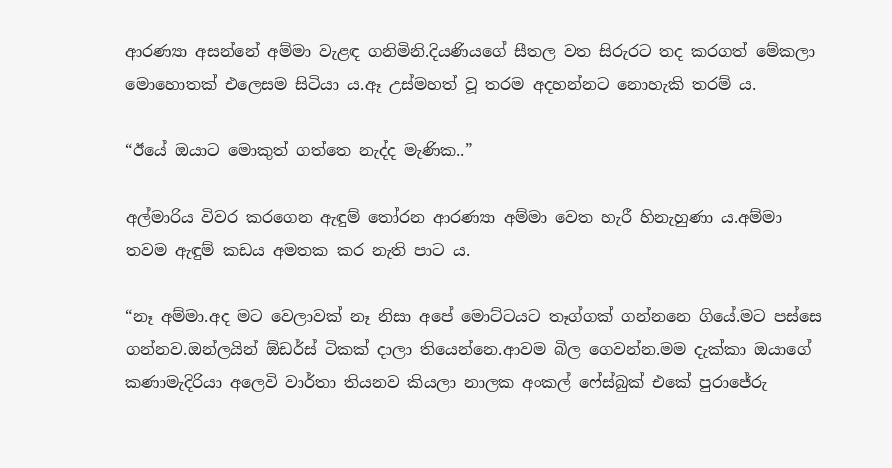ආරණ්‍යා අසන්නේ අම්මා වැළඳ ගනිමිනි.දියණියගේ සීතල වත සිරුරට තද කරගත් මේකලා මොහොතක් එලෙසම සිටියා ය.ඈ උස්මහත් වූ තරම අදහන්නට නොහැකි තරම් ය.

“ඊයේ ඔයාට මොකුත් ගත්තෙ නැද්ද මැණික..”

අල්මාරිය විවර කරගෙන ඇඳුම් තෝරන ආරණ්‍යා අම්මා වෙත හැරී හිනැහුණා ය.අම්මා තවම ඇඳුම් කඩය අමතක කර නැති පාට ය.

“නෑ අම්මා.අද මට වෙලාවක් නෑ නිසා අපේ මොට්ටයට තෑග්ගක් ගන්නනෙ ගියේ.මට පස්සෙ ගන්නව.ඔන්ලයින් ඕඩර්ස් ටිකක් දාලා තියෙන්නෙ.ආවම බිල ගෙවන්න.මම දැක්කා ඔයාගේ කණාමැදිරියා අලෙවි වාර්තා තියනව කියලා නාලක අංකල් ෆේස්බුක් එකේ පුරාජේරු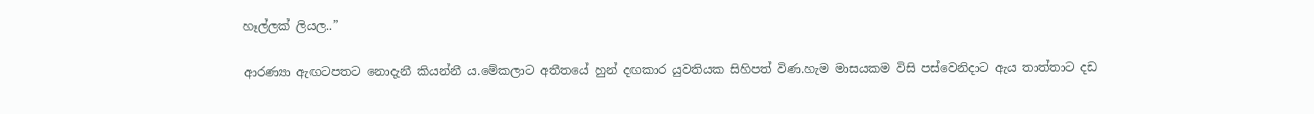හෑල්ලක් ලියල..”

ආරණ්‍යා ඇඟටපතට නොදැනී කියන්නී ය.මේකලාට අතීතයේ හුන් දඟකාර යුවතියක සිහිපත් විණ.හැම මාසයකම විසි පස්වෙනිදාට ඇය තාත්තාට දඩ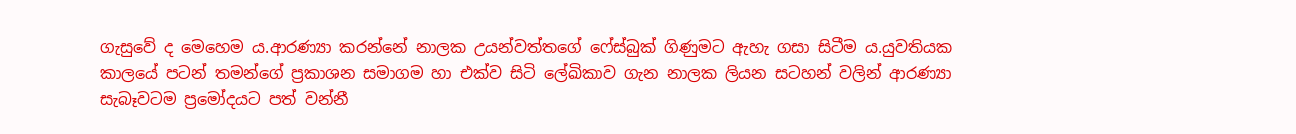ගැසුවේ ද මෙහෙම ය.ආරණ්‍යා කරන්නේ නාලක උයන්වත්තගේ ෆේස්බුක් ගිණුමට ඇහැ ගසා සිටීම ය.යුවතියක කාලයේ පටන් තමන්ගේ ප්‍රකාශන සමාගම හා එක්ව සිටි ලේඛිකාව ගැන නාලක ලියන සටහන් වලින් ආරණ්‍යා සැබෑවටම ප්‍රමෝදයට පත් වන්නී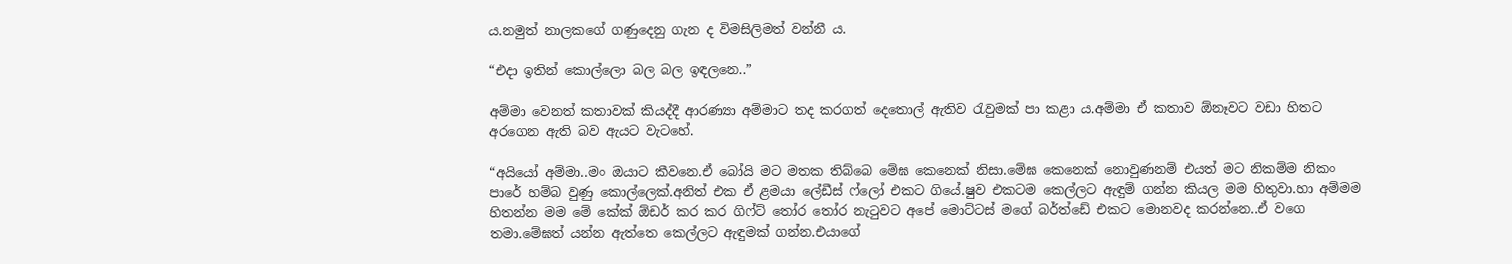ය.නමුත් නාලකගේ ගණුදෙනු ගැන ද විමසිලිමත් වන්නී ය.

“එදා ඉතින් කොල්ලො බල බල ඉඳලනෙ..”

අම්මා වෙනත් කතාවක් කියද්දී ආරණ්‍යා අම්මාට තද කරගත් දෙතොල් ඇතිව රැවුමක් පා කළා ය.අම්මා ඒ කතාව ඕනෑවට වඩා හිතට අරගෙන ඇති බව ඇයට වැටහේ.

“අයියෝ අම්මා..මං ඔයාට කීවනෙ.ඒ බෝයි මට මතක තිබ්බෙ මේඝ කෙනෙක් නිසා.මේඝ කෙනෙක් නොවුණනම් එයත් මට නිකම්ම නිකං පාරේ හම්බ වුණු කොල්ලෙක්.අනිත් එක ඒ ළමයා ලේඩීස් ෆ්ලෝ එකට ගියේ.ෂුව එකටම කෙල්ලට ඇඳුම් ගන්න කියල මම හිතුවා.හා අම්මම හිතන්න මම මේ කේක් ඕඩර් කර කර ගිෆ්ට් තෝර තෝර නැටුවට අපේ මොට්ටස් මගේ බර්ත්ඩේ එකට මොනවද කරන්නෙ..ඒ වගෙ තමා.මේඝත් යන්න ඇත්තෙ කෙල්ලට ඇඳුමක් ගන්න.එයාගේ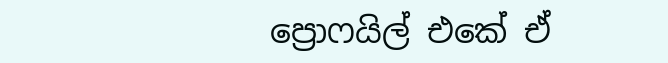ප්‍රොෆයිල් එකේ ඒ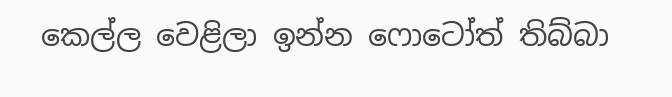කෙල්ල වෙළිලා ඉන්න ෆොටෝත් තිබ්බා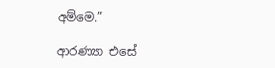අම්මෙ.”

ආරණ්‍යා එසේ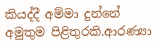කියද්දී අම්මා දුන්නේ අමුතුම පිළිතුරකි.ආරණ්‍යා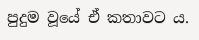පුදුම වූයේ ඒ කතාවට ය.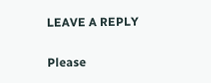LEAVE A REPLY

Please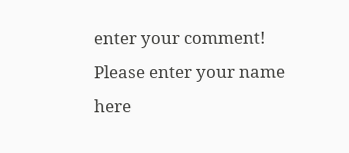enter your comment!
Please enter your name here